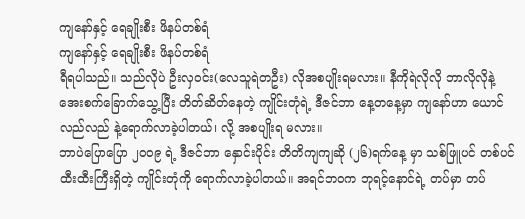ကျနော်နှင့် ရေချိုးစီး ဖိနပ်တစ်ရံ
ကျနော်နှင့် ရေချိုးစီး ဖိနပ်တစ်ရံ
ရီရပါသည်။ သည်လိုပဲ ဦးလှဝင်း(လေသူရဲတဦး) လိုအစပျိုးရမလား။ နီကိုရဲလိုလို ဘာလိုလိုနဲ့ အေးစက်ခြောက်သွေ့ပြီး တိတ်ဆိတ်နေတဲ့ ကျိုင်းတုံရဲ့ ဒီဇင်ဘာ နေ့တနေ့မှာ ကျနော်ဟာ ယောင်လည်လည် နဲ့ရောက်လာခဲ့ပါတယ်၊ လို့ အစပျိုးရ မလား။
ဘာပဲပြောပြော ၂၀၀၉ ရဲ့ ဒီဇင်ဘာ နှောင်းပိုင်း တိတိကျကျဆို (၂၆)ရက်နေ့ မှာ သစ်ဖြူပင် တစ်ပင် ထီးထီးကြီးရှိတဲ့ ကျိုင်းတုံကို ရောက်လာခဲ့ပါတယ်။ အရင်ဘဝက ဘုရင့်နောင်ရဲ့ တပ်မှာ တပ်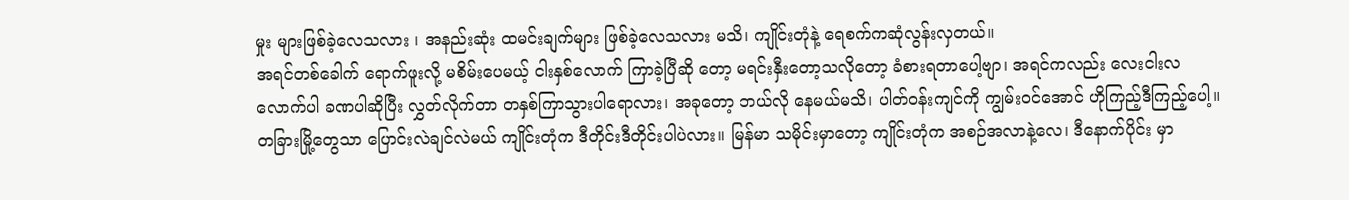မှုး များဖြစ်ခဲ့လေသလား ၊ အနည်းဆုံး ထမင်းချက်များ ဖြစ်ခဲ့လေသလား မသိ၊ ကျိုင်းတုံနဲ့ ရေစက်ကဆုံလွန်းလှတယ်။
အရင်တစ်ခေါက် ရောက်ဖူးလို့ မစိမ်းပေမယ့် ငါးနှစ်လောက် ကြာခဲ့ပြီဆို တော့ မရင်းနှီးတော့သလိုတော့ ခံစားရတာပေါ့ဗျာ၊ အရင်ကလည်း လေးငါးလ လောက်ပါ ခဏပါဆိုပြီး လွှတ်လိုက်တာ တနှစ်ကြာသွားပါရောလား၊ အခုတော့ ဘယ်လို နေမယ်မသိ၊ ပါတ်ဝန်းကျင်ကို ကျွမ်းဝင်အောင် ဟိုကြည့်ဒီကြည့်ပေါ့။ တခြားမြို့တွေသာ ပြောင်းလဲချင်လဲမယ် ကျိုင်းတုံက ဒီတိုင်းဒီတိုင်းပါပဲလား။ မြန်မာ သမိုင်းမှာတော့ ကျိုင်းတုံက အစဉ်အလာနဲ့လေ၊ ဒီနောက်ပိုင်း မှာ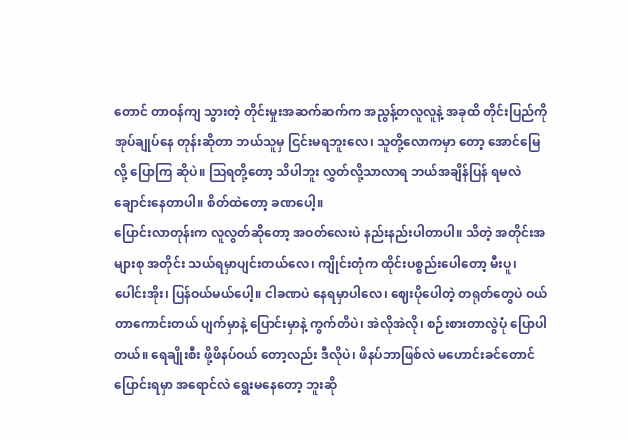တောင် တာဝန်ကျ သွားတဲ့ တိုင်းမှုးအဆက်ဆက်က အညွန့်တလူလူနဲ့ အခုထိ တိုင်းပြည်ကို အုပ်ချုပ်နေ တုန်းဆိုတာ ဘယ်သူမှ ငြင်းမရဘူးလေ၊ သူတို့လောကမှာ တော့ အောင်မြေလို့ ပြောကြ ဆိုပဲ။ ဩရတို့တော့ သိပါဘူး လွှတ်လို့သာလာရ ဘယ်အချိန်ပြန် ရမလဲ ချောင်းနေတာပါ။ စိတ်ထဲတော့ ခဏပေါ့။
ပြောင်းလာတုန်းက လူလွတ်ဆိုတော့ အဝတ်လေးပဲ နည်းနည်းပါတာပါ။ သိတဲ့ အတိုင်းအများစု အတိုင်း သယ်ရမှာပျင်းတယ်လေ၊ ကျိုင်းတုံက ထိုင်းပစ္စည်းပေါတော့ မီးပူ၊ ပေါင်းအိုး၊ ပြန်ဝယ်မယ်ပေါ့။ ငါခဏပဲ နေရမှာပါလေ၊ ဈေးပိုပေါတဲ့ တရုတ်တွေပဲ ဝယ်တာကောင်းတယ် ပျက်မှာနဲ့ ပြောင်းမှာနဲ့ ကွက်တိပဲ၊ အဲလိုအဲလို၊ စဉ်းစားတာလွဲပုံ ပြောပါတယ်။ ရေချိုးစီး ဖို့ဖိနပ်ဝယ် တော့လည်း ဒီလိုပဲ၊ ဖိနပ်ဘာဖြစ်လဲ မဟောင်းခင်တောင် ပြောင်းရမှာ အရောင်လဲ ရွေးမနေတော့ ဘူးဆို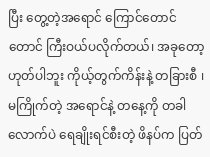ပြီး တွေ့တဲ့အရောင် ကြောင်တောင်တောင် ကြီးဝယ်ပလိုက်တယ်၊ အခုတော့ ဟုတ်ပါဘူး ကိုယ့်တွက်ကိန်းနဲ့ တခြားစီ ၊ မကြိုက်တဲ့ အရောင်နဲ့ တနေ့ကို တခါ လောက်ပဲ ရေချိုးရင်စီးတဲ့ ဖိနပ်က ပြတ်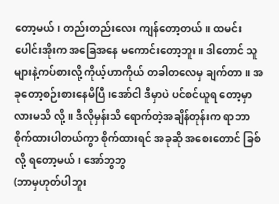တော့မယ်၊ တည်းတည်းလေး ကျန်တော့တယ်။ ထမင်းပေါင်းအိုးက အခြေအနေ မကောင်းတော့ဘူး။ ဒါတောင် သူများနဲ့ကပ်စားလို့ ကိုယ့်ဟာကိုယ် တခါတလေမှ ချက်တာ။ အခုတော့စဉ်းစားနေမိပြီ၊အော်ငါ ဒီမှာပဲ ပင်စင်ယူရ တော့မှာလားမသိ လို့။ ဒီလိုမှန်းသိ ရောက်တဲ့အချိန်တုန်းက ရာဘာ စိုက်ထားပါတယ်ကွာ စိုက်ထားရင် အခုဆို အစေးတောင် ခြစ်လို့ ရတော့မယ်၊ အော်ဘွဘွ
(ဘာမှဟုတ်ပါဘူး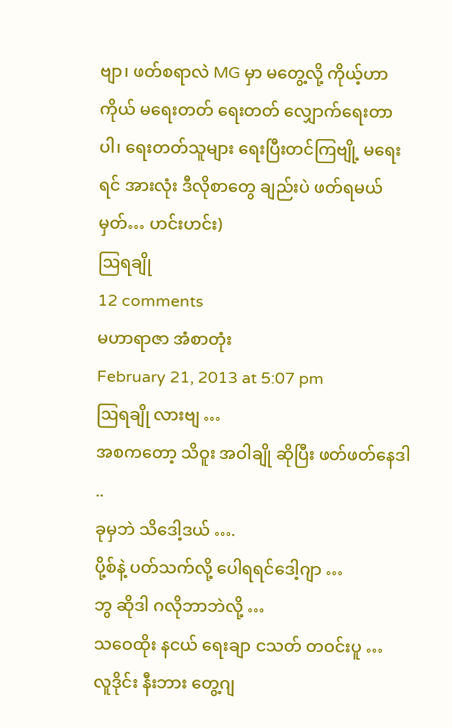ဗျာ၊ ဖတ်စရာလဲ MG မှာ မတွေ့လို့ ကိုယ့်ဟာကိုယ် မရေးတတ် ရေးတတ် လျှောက်ရေးတာပါ၊ ရေးတတ်သူများ ရေးပြီးတင်ကြဗျို့ မရေးရင် အားလုံး ဒီလိုစာတွေ ချည်းပဲ ဖတ်ရမယ်မှတ်… ဟင်းဟင်း)
ဩရချို
12 comments
မဟာရာဇာ အံစာတုံး
February 21, 2013 at 5:07 pm
ဩရချို လားဗျ …
အစကတော့ သိဝူး အဝါချို ဆိုပြီး ဖတ်ဖတ်နေဒါ ..
ခုမှဘဲ သိဒေါ့ဒယ် ….
ပို့စ်နဲ့ ပတ်သက်လို့ ပေါရရင်ဒေါ့ဂျာ …
ဘွ ဆိုဒါ ဂလိုဘာဘဲလို့ …
သဝေထိုး နငယ် ရေးချာ ငသတ် တဝင်းပူ …
လူဒိုင်း နီးဘား တွေ့ဂျ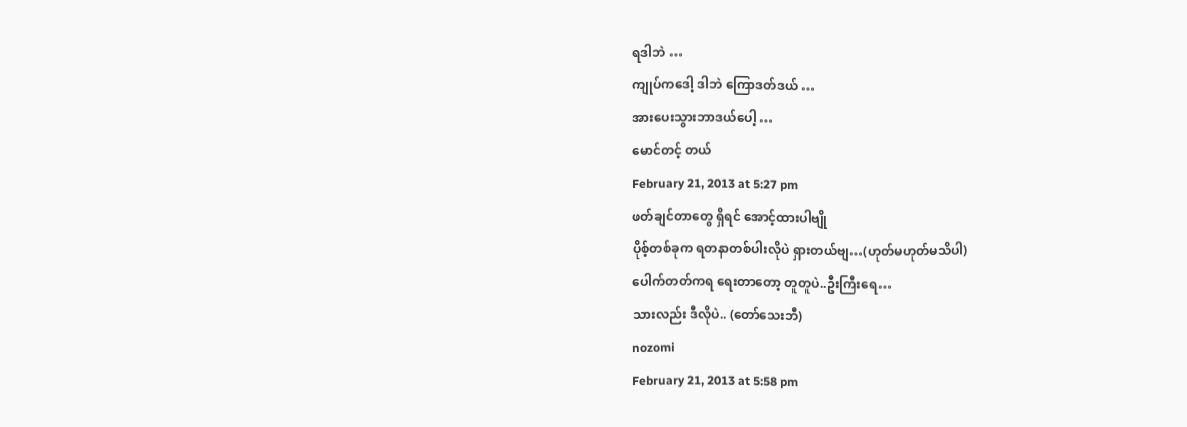ရဒါဘဲ …
ကျုပ်ကဒေါ့ ဒါဘဲ ကြောဒတ်ဒယ် …
အားပေးသွားဘာဒယ်ပေါ့ …
မောင်တင့် တယ်
February 21, 2013 at 5:27 pm
ဖတ်ချင်တာတွေ ရှိရင် အောင့်ထားပါဗျို
ပိုစ့်တစ်ခုက ရတနာတစ်ပါးလိုပဲ ရှားတယ်ဗျ…(ဟုတ်မဟုတ်မသိပါ)
ပေါက်တတ်ကရ ရေးတာတော့ တူတူပဲ..ဦးကြီးရေ…
သားလည်း ဒီလိုပဲ.. (တော်သေးဘီ)
nozomi
February 21, 2013 at 5:58 pm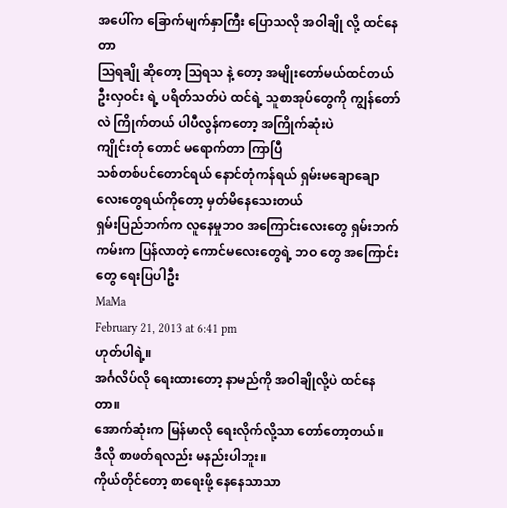အပေါ်က ခြောက်မျက်နှာကြီး ပြောသလို အဝါချို လို့ ထင်နေတာ
ဩရချို ဆိုတော့ ဩရသ နဲ့ တော့ အမျိုးတော်မယ်ထင်တယ်
ဦးလှဝင်း ရဲ့ ပရိတ်သတ်ပဲ ထင်ရဲ့ သူစာအုပ်တွေကို ကျွန်တော်လဲ ကြိုက်တယ် ပါပီလွန်ကတော့ အကြိုက်ဆုံးပဲ
ကျိုင်းတုံ တောင် မရောက်တာ ကြာပြီ
သစ်တစ်ပင်တောင်ရယ် နောင်တုံကန်ရယ် ရှမ်းမချောချောလေးတွေရယ်ကိုတော့ မှတ်မိနေသေးတယ်
ရှမ်းပြည်ဘက်က လူနေမှုဘဝ အကြောင်းလေးတွေ ရှမ်းဘက်ကမ်းက ပြန်လာတဲ့ ကောင်မလေးတွေရဲ့ ဘဝ တွေ အကြောင်းတွေ ရေးပြပါဦး
MaMa
February 21, 2013 at 6:41 pm
ဟုတ်ပါရဲ့။
အင်္ဂလိပ်လို ရေးထားတော့ နာမည်ကို အဝါချိုလို့ပဲ ထင်နေတာ။
အောက်ဆုံးက မြန်မာလို ရေးလိုက်လို့သာ တော်တော့တယ်။
ဒီလို စာဖတ်ရလည်း မနည်းပါဘူး။
ကိုယ်တိုင်တော့ စာရေးဖို့ နေနေသာသာ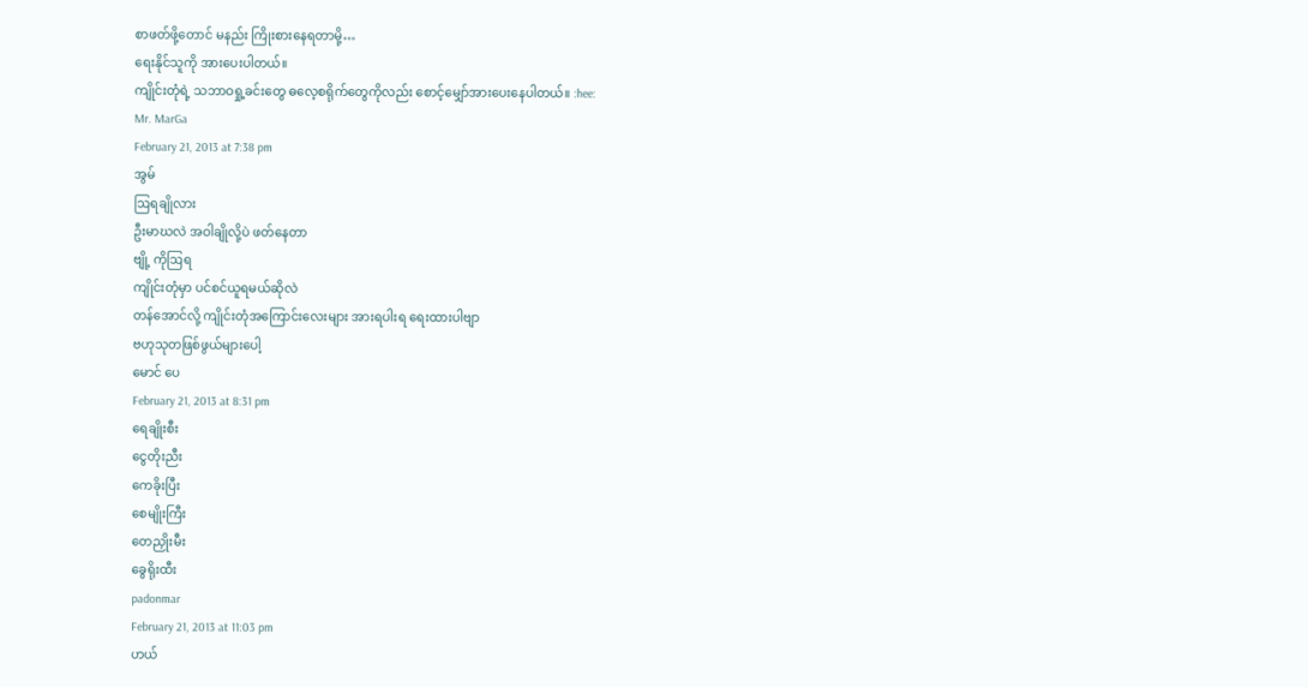စာဖတ်ဖို့တောင် မနည်း ကြိုးစားနေရတာမို့…
ရေးနိုင်သူကို အားပေးပါတယ်။
ကျိုင်းတုံရဲ့ သဘာဝရှု့ခင်းတွေ ဓလေ့စရိုက်တွေကိုလည်း စောင့်မျှော်အားပေးနေပါတယ်။ :hee:
Mr. MarGa
February 21, 2013 at 7:38 pm
အွမ်
ဩရချိုလား
ဦးမာဃလဲ အဝါချိုလို့ပဲ ဖတ်နေတာ
ဗျို့ ကိုဩရ
ကျိုင်းတုံမှာ ပင်စင်ယူရမယ်ဆိုလဲ
တန်အောင်လို့ ကျိုင်းတုံအကြောင်းလေးများ အားရပါးရ ရေးထားပါဗျာ
ဗဟုသုတဖြစ်ဖွယ်များပေါ့
မောင် ပေ
February 21, 2013 at 8:31 pm
ရေချိုးစီး
ငွေတိုးညီး
ကေခိုးပြီး
စေမျိုးကြီး
တေညှိုးမီး
ခွေရိုးထီး
padonmar
February 21, 2013 at 11:03 pm
ဟယ်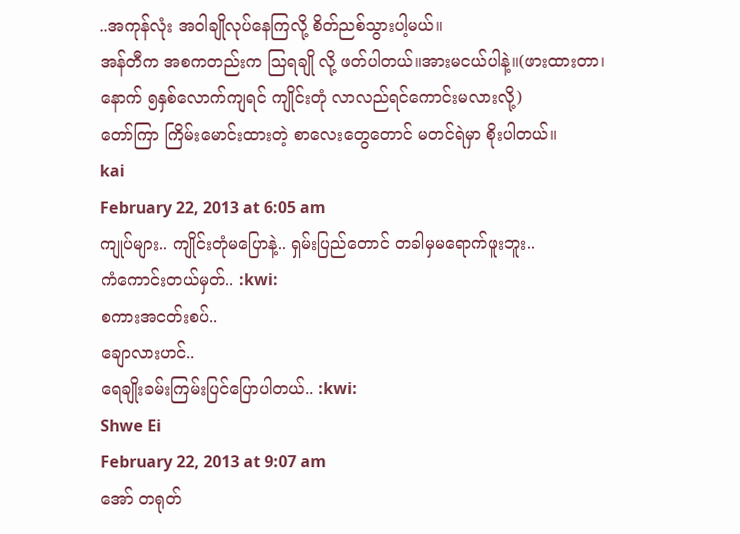..အကုန်လုံး အဝါချိုလုပ်နေကြလို့ စိတ်ညစ်သွားပါ့မယ်။
အန်တီက အစကတည်းက ဩရချို လို့ ဖတ်ပါတယ်။အားမငယ်ပါနဲ့။(ဖားထားတာ၊နောက် ၅နှစ်လောက်ကျရင် ကျိုင်းတုံ လာလည်ရင်ကောင်းမလားလို့)
တော်ကြာ ကြိမ်းမောင်းထားတဲ့ စာလေးတွေတောင် မတင်ရဲမှာ စိုးပါတယ်။
kai
February 22, 2013 at 6:05 am
ကျုပ်များ.. ကျိုင်းတုံမပြောနဲ့.. ရှမ်းပြည်တောင် တခါမှမရောက်ဖူးဘူး..
ကံကောင်းတယ်မှတ်.. :kwi:
စကားအငတ်းစပ်..
ချောလားဟင်..
ရေချိုးခမ်းကြမ်းပြင်ပြောပါတယ်.. :kwi:
Shwe Ei
February 22, 2013 at 9:07 am
အော် တရုတ်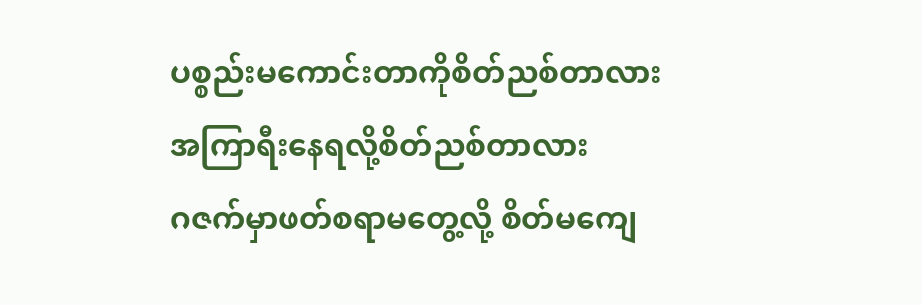ပစ္စည်းမကောင်းတာကိုစိတ်ညစ်တာလား
အကြာရီးနေရလို့စိတ်ညစ်တာလား
ဂဇက်မှာဖတ်စရာမတွေ့လို့ စိတ်မကျေ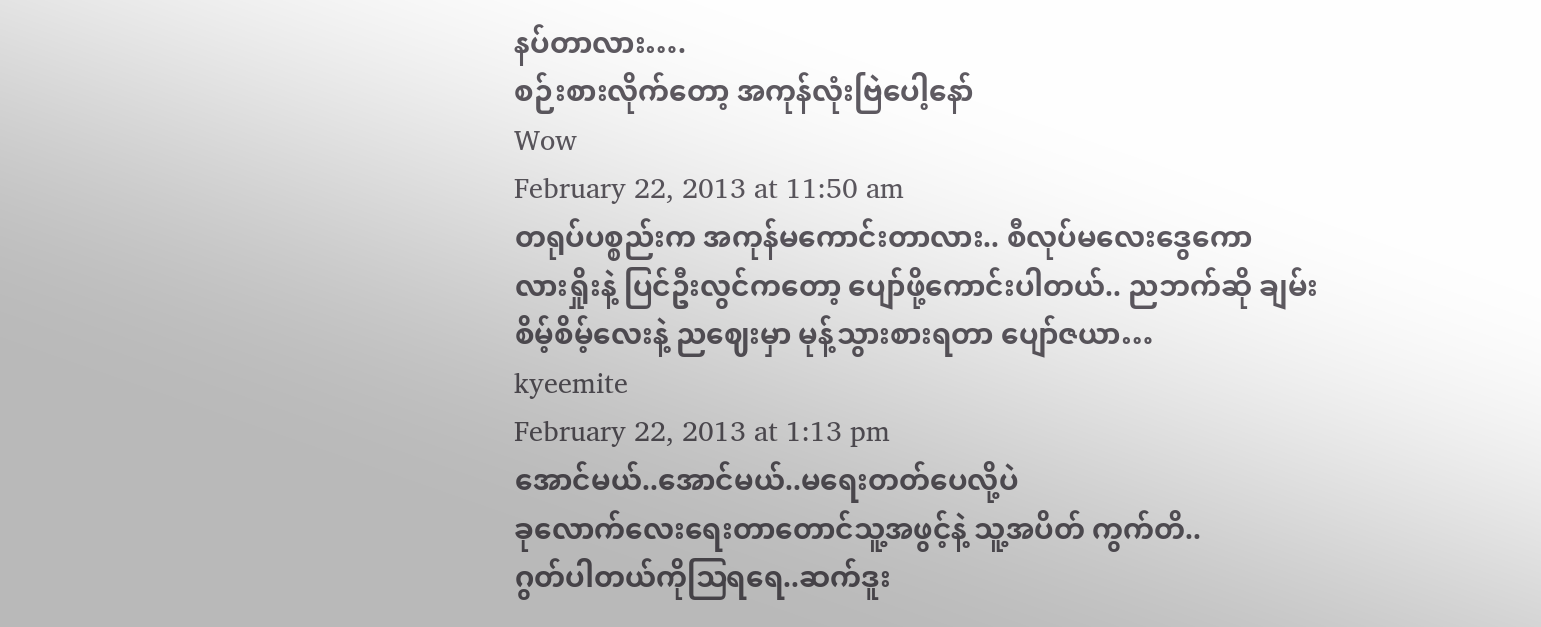နပ်တာလား….
စဉ်းစားလိုက်တော့ အကုန်လုံးဗြဲပေါ့နော်
Wow
February 22, 2013 at 11:50 am
တရုပ်ပစ္စည်းက အကုန်မကောင်းတာလား.. စီလုပ်မလေးဒွေကော
လားရှိုးနဲ့ ပြင်ဦးလွင်ကတော့ ပျော်ဖို့ကောင်းပါတယ်.. ညဘက်ဆို ချမ်းစိမ့်စိမ့်လေးနဲ့ ညဈေးမှာ မုန့်သွားစားရတာ ပျော်ဇယာ…
kyeemite
February 22, 2013 at 1:13 pm
အောင်မယ်..အောင်မယ်..မရေးတတ်ပေလို့ပဲ
ခုလောက်လေးရေးတာတောင်သူ့အဖွင့်နဲ့ သူ့အပိတ် ကွက်တိ..
ဂွတ်ပါတယ်ကိုဩရရေ..ဆက်ဒူး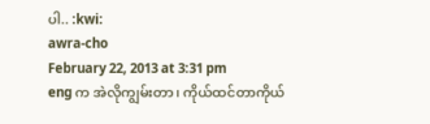ပါ.. :kwi:
awra-cho
February 22, 2013 at 3:31 pm
eng က အဲလိုကျွမ်းတာ၊ ကိုယ်ထင်တာကိုယ်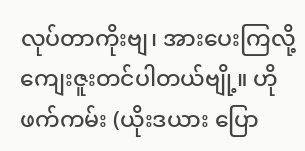လုပ်တာကိုးဗျ၊ အားပေးကြလို့ ကျေးဇူးတင်ပါတယ်ဗျို့။ ဟိုဖက်ကမ်း (ယိုးဒယား ပြော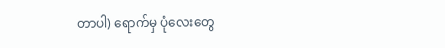တာပါ) ရောက်မှ ပုံလေးတွေ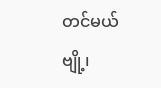တင်မယ်ဗျို့၊